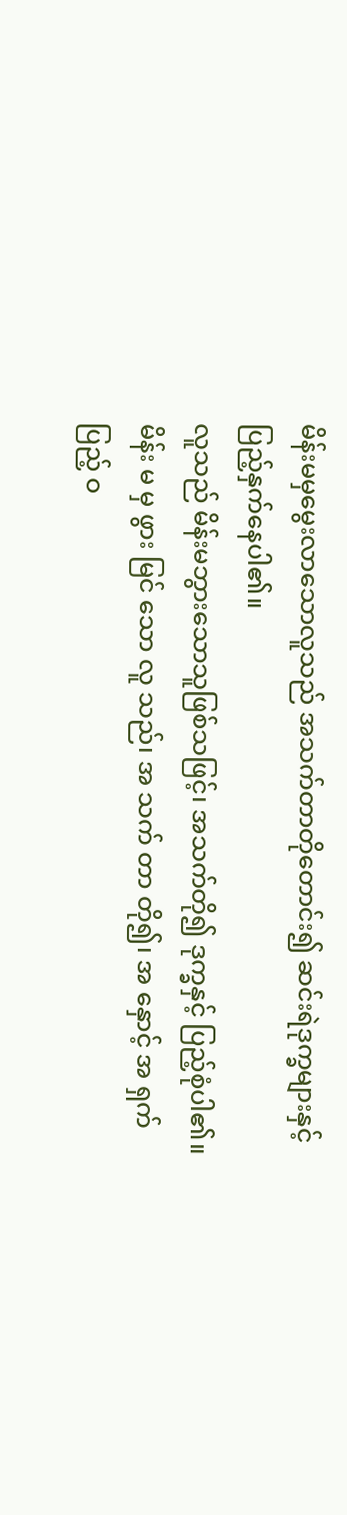မိန်းမမှမွေးလာသောလူသည် အသက်တာတိုတောင်း၍ ဆင်းရဲဒုက္ခများနှင့် ပြည့်နှက်နေပါ၏။
လူသည် မိန်းမဘွားသောသူဖြစ်သဖြင့်၊ အသက်တို၍ ဒုက္ခနှင့် ပြည့်စုံပါ၏။
မိန်း မ မှ ဖွား မြင် သော လူ သည်၊ အ သက် တာ တို၍၊ အ နှောင့် အ ရှက် ပြည့် ဝ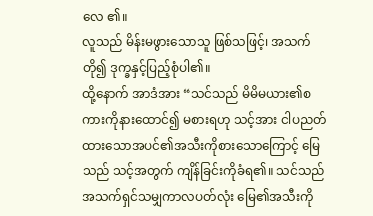လေ ၏။
လူသည် မိန်းမဖွားသောသူ ဖြစ်သဖြင့်၊ အသက်တို၍ ဒုက္ခနှင့်ပြည့်စုံပါ၏။
ထို့နောက် အာဒံအား “သင်သည် မိမိမယား၏စကားကိုနားထောင်၍ မစားရဟု သင့်အား ငါပညတ်ထားသောအပင်၏အသီးကိုစားသောကြောင့် မြေသည် သင့်အတွက် ကျိန်ခြင်းကိုခံရ၏။ သင်သည် အသက်ရှင်သမျှကာလပတ်လုံး မြေ၏အသီးကို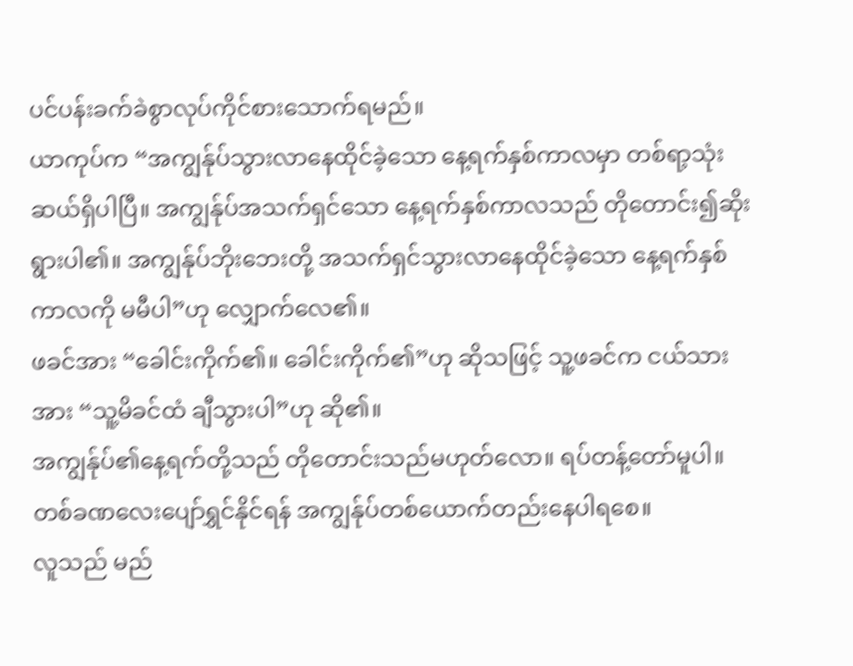ပင်ပန်းခက်ခဲစွာလုပ်ကိုင်စားသောက်ရမည်။
ယာကုပ်က “အကျွန်ုပ်သွားလာနေထိုင်ခဲ့သော နေ့ရက်နှစ်ကာလမှာ တစ်ရာ့သုံးဆယ်ရှိပါပြီ။ အကျွန်ုပ်အသက်ရှင်သော နေ့ရက်နှစ်ကာလသည် တိုတောင်း၍ဆိုးရွားပါ၏။ အကျွန်ုပ်ဘိုးဘေးတို့ အသက်ရှင်သွားလာနေထိုင်ခဲ့သော နေ့ရက်နှစ်ကာလကို မမီပါ”ဟု လျှောက်လေ၏။
ဖခင်အား “ခေါင်းကိုက်၏။ ခေါင်းကိုက်၏”ဟု ဆိုသဖြင့် သူ့ဖခင်က ငယ်သားအား “သူ့မိခင်ထံ ချီသွားပါ”ဟု ဆို၏။
အကျွန်ုပ်၏နေ့ရက်တို့သည် တိုတောင်းသည်မဟုတ်လော။ ရပ်တန့်တော်မူပါ။ တစ်ခဏလေးပျော်ရွှင်နိုင်ရန် အကျွန်ုပ်တစ်ယောက်တည်းနေပါရစေ။
လူသည် မည်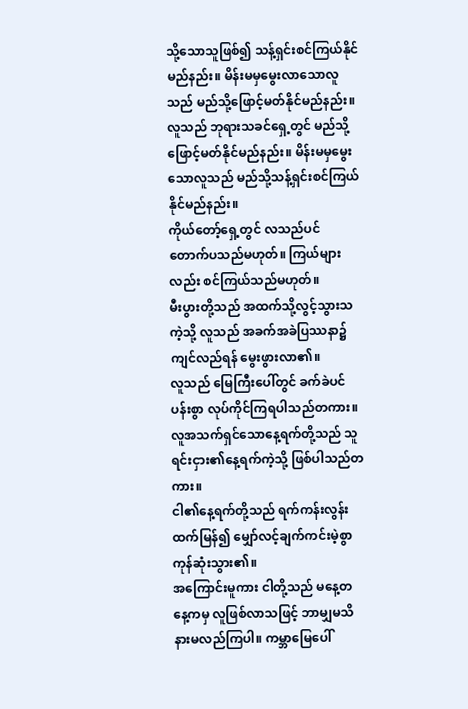သို့သောသူဖြစ်၍ သန့်ရှင်းစင်ကြယ်နိုင်မည်နည်း။ မိန်းမမှမွေးလာသောလူသည် မည်သို့ဖြောင့်မတ်နိုင်မည်နည်း။
လူသည် ဘုရားသခင်ရှေ့တွင် မည်သို့ဖြောင့်မတ်နိုင်မည်နည်း။ မိန်းမမှမွေးသောလူသည် မည်သို့သန့်ရှင်းစင်ကြယ်နိုင်မည်နည်း။
ကိုယ်တော့်ရှေ့တွင် လသည်ပင် တောက်ပသည်မဟုတ်။ ကြယ်များလည်း စင်ကြယ်သည်မဟုတ်။
မီးပွားတို့သည် အထက်သို့လွင့်သွားသကဲ့သို့ လူသည် အခက်အခဲပြဿနာ၌ကျင်လည်ရန် မွေးဖွားလာ၏။
လူသည် မြေကြီးပေါ်တွင် ခက်ခဲပင်ပန်းစွာ လုပ်ကိုင်ကြရပါသည်တကား။ လူအသက်ရှင်သောနေ့ရက်တို့သည် သူရင်းငှား၏နေ့ရက်ကဲ့သို့ ဖြစ်ပါသည်တကား။
ငါ၏နေ့ရက်တို့သည် ရက်ကန်းလွန်းထက်မြန်၍ မျှော်လင့်ချက်ကင်းမဲ့စွာ ကုန်ဆုံးသွား၏။
အကြောင်းမူကား ငါတို့သည် မနေ့တနေ့ကမှ လူဖြစ်လာသဖြင့် ဘာမျှမသိနားမလည်ကြပါ။ ကမ္ဘာမြေပေါ်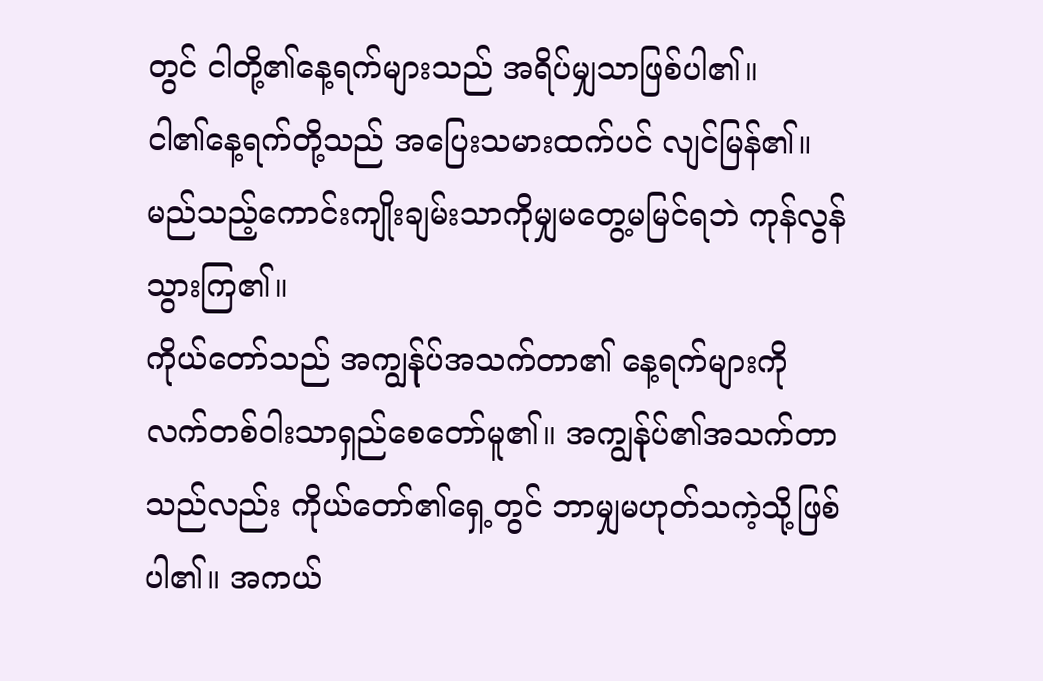တွင် ငါတို့၏နေ့ရက်များသည် အရိပ်မျှသာဖြစ်ပါ၏။
ငါ၏နေ့ရက်တို့သည် အပြေးသမားထက်ပင် လျင်မြန်၏။ မည်သည့်ကောင်းကျိုးချမ်းသာကိုမျှမတွေ့မမြင်ရဘဲ ကုန်လွန်သွားကြ၏။
ကိုယ်တော်သည် အကျွန်ုပ်အသက်တာ၏ နေ့ရက်များကို လက်တစ်ဝါးသာရှည်စေတော်မူ၏။ အကျွန်ုပ်၏အသက်တာသည်လည်း ကိုယ်တော်၏ရှေ့တွင် ဘာမျှမဟုတ်သကဲ့သို့ဖြစ်ပါ၏။ အကယ်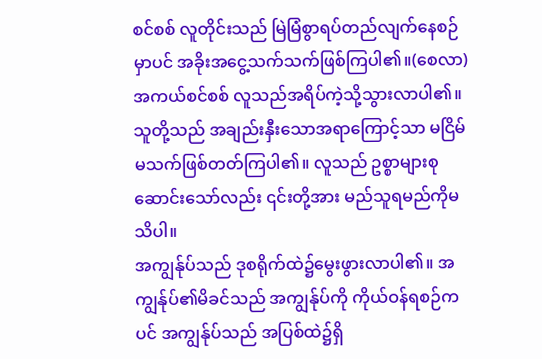စင်စစ် လူတိုင်းသည် မြဲမြံစွာရပ်တည်လျက်နေစဉ်မှာပင် အခိုးအငွေ့သက်သက်ဖြစ်ကြပါ၏။(စေလာ)
အကယ်စင်စစ် လူသည်အရိပ်ကဲ့သို့သွားလာပါ၏။ သူတို့သည် အချည်းနှီးသောအရာကြောင့်သာ မငြိမ်မသက်ဖြစ်တတ်ကြပါ၏။ လူသည် ဥစ္စာများစုဆောင်းသော်လည်း ၎င်းတို့အား မည်သူရမည်ကိုမသိပါ။
အကျွန်ုပ်သည် ဒုစရိုက်ထဲ၌မွေးဖွားလာပါ၏။ အကျွန်ုပ်၏မိခင်သည် အကျွန်ုပ်ကို ကိုယ်ဝန်ရစဉ်ကပင် အကျွန်ုပ်သည် အပြစ်ထဲ၌ရှိ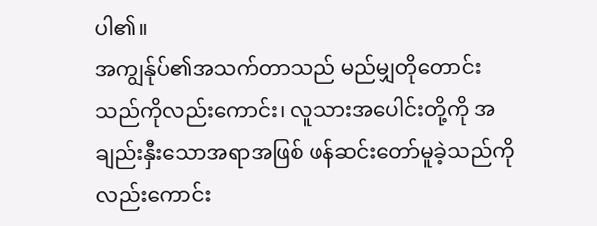ပါ၏။
အကျွန်ုပ်၏အသက်တာသည် မည်မျှတိုတောင်းသည်ကိုလည်းကောင်း၊ လူသားအပေါင်းတို့ကို အချည်းနှီးသောအရာအဖြစ် ဖန်ဆင်းတော်မူခဲ့သည်ကိုလည်းကောင်း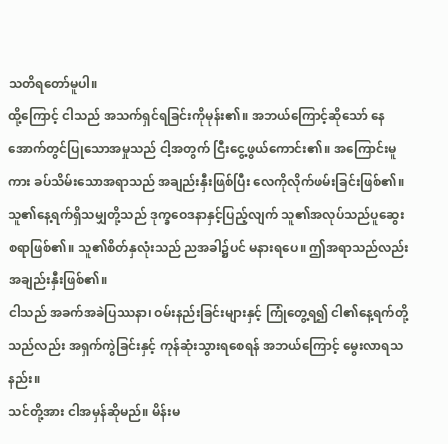သတိရတော်မူပါ။
ထို့ကြောင့် ငါသည် အသက်ရှင်ရခြင်းကိုမုန်း၏။ အဘယ်ကြောင့်ဆိုသော် နေအောက်တွင်ပြုသောအမှုသည် ငါ့အတွက် ငြီးငွေ့ဖွယ်ကောင်း၏။ အကြောင်းမူကား ခပ်သိမ်းသောအရာသည် အချည်းနှီးဖြစ်ပြီး လေကိုလိုက်ဖမ်းခြင်းဖြစ်၏။
သူ၏နေ့ရက်ရှိသမျှတို့သည် ဒုက္ခဝေဒနာနှင့်ပြည့်လျက် သူ၏အလုပ်သည်ပူဆွေးစရာဖြစ်၏။ သူ၏စိတ်နှလုံးသည် ညအခါ၌ပင် မနားရပေ။ ဤအရာသည်လည်း အချည်းနှီးဖြစ်၏။
ငါသည် အခက်အခဲပြဿနာ၊ ဝမ်းနည်းခြင်းများနှင့် ကြုံတွေ့ရ၍ ငါ၏နေ့ရက်တို့သည်လည်း အရှက်ကွဲခြင်းနှင့် ကုန်ဆုံးသွားရစေရန် အဘယ်ကြောင့် မွေးလာရသနည်း။
သင်တို့အား ငါအမှန်ဆိုမည်။ မိန်းမ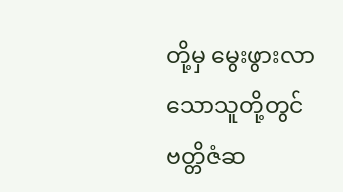တို့မှ မွေးဖွားလာသောသူတို့တွင် ဗတ္တိဇံဆ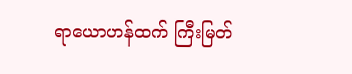ရာယောဟန်ထက် ကြီးမြတ်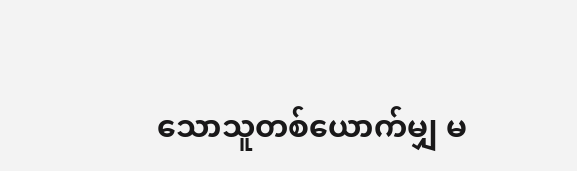သောသူတစ်ယောက်မျှ မ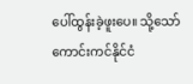ပေါ်ထွန်းခဲ့ဖူးပေ။ သို့သော် ကောင်းကင်နိုင်ငံ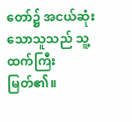တော်၌ အငယ်ဆုံးသောသူသည် သူ့ထက်ကြီးမြတ်၏။